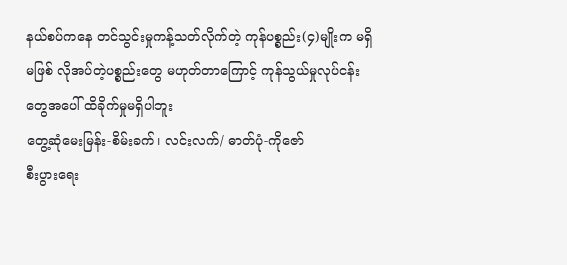နယ်စပ်ကနေ တင်သွင်းမှုကန့်သတ်လိုက်တဲ့ ကုန်ပစ္စည်း(၄)မျိုးက မရှိမဖြစ် လိုအပ်တဲ့ပစ္စည်းတွေ မဟုတ်တာကြောင့် ကုန်သွယ်မှုလုပ်ငန်းတွေအပေါ် ထိခိုက်မှုမရှိပါဘူး
တွေ့ဆုံမေးမြန်း-စိမ်းခက်၊ လင်းလက်/ ဓာတ်ပုံ-ကိုဇော်
စီးပွားရေး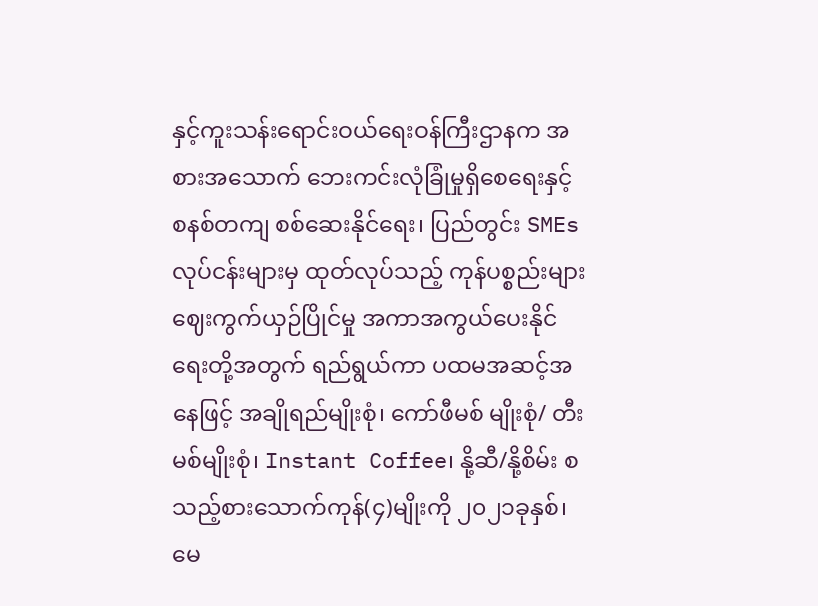နှင့်ကူးသန်းရောင်းဝယ်ရေးဝန်ကြီးဌာနက အစားအသောက် ဘေးကင်းလုံခြုံမှုရှိစေရေးနှင့် စနစ်တကျ စစ်ဆေးနိုင်ရေး၊ ပြည်တွင်း SMEs လုပ်ငန်းများမှ ထုတ်လုပ်သည့် ကုန်ပစ္စည်းများ ဈေးကွက်ယှဉ်ပြိုင်မှု အကာအကွယ်ပေးနိုင်ရေးတို့အတွက် ရည်ရွယ်ကာ ပထမအဆင့်အနေဖြင့် အချိုရည်မျိုးစုံ၊ ကော်ဖီမစ် မျိုးစုံ/ တီးမစ်မျိုးစုံ၊ Instant Coffee၊ နို့ဆီ/နို့စိမ်း စသည့်စားသောက်ကုန်(၄)မျိုးကို ၂၀၂၁ခုနှစ်၊ မေ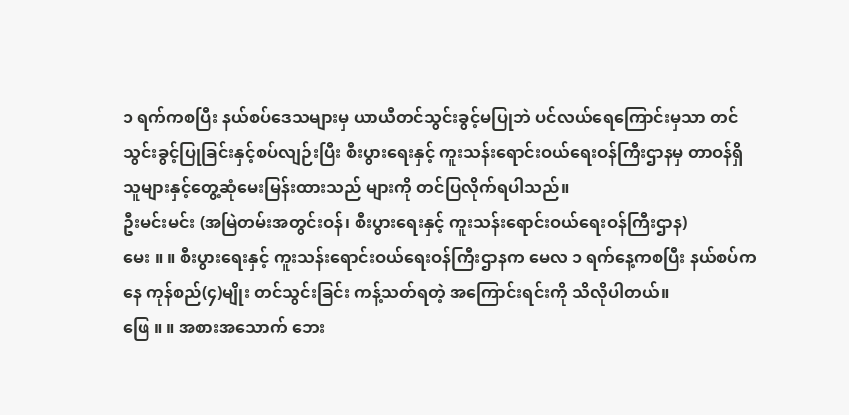၁ ရက်ကစပြီး နယ်စပ်ဒေသများမှ ယာယီတင်သွင်းခွင့်မပြုဘဲ ပင်လယ်ရေကြောင်းမှသာ တင်သွင်းခွင့်ပြုခြင်းနှင့်စပ်လျဉ်းပြီး စီးပွားရေးနှင့် ကူးသန်းရောင်းဝယ်ရေးဝန်ကြီးဌာနမှ တာဝန်ရှိသူများနှင့်တွေ့ဆုံမေးမြန်းထားသည် များကို တင်ပြလိုက်ရပါသည်။
ဦးမင်းမင်း (အမြဲတမ်းအတွင်းဝန်၊ စီးပွားရေးနှင့် ကူးသန်းရောင်းဝယ်ရေးဝန်ကြီးဌာန)
မေး ။ ။ စီးပွားရေးနှင့် ကူးသန်းရောင်းဝယ်ရေးဝန်ကြီးဌာနက မေလ ၁ ရက်နေ့ကစပြီး နယ်စပ်ကနေ ကုန်စည်(၄)မျိုး တင်သွင်းခြင်း ကန့်သတ်ရတဲ့ အကြောင်းရင်းကို သိလိုပါတယ်။
ဖြေ ။ ။ အစားအသောက် ဘေး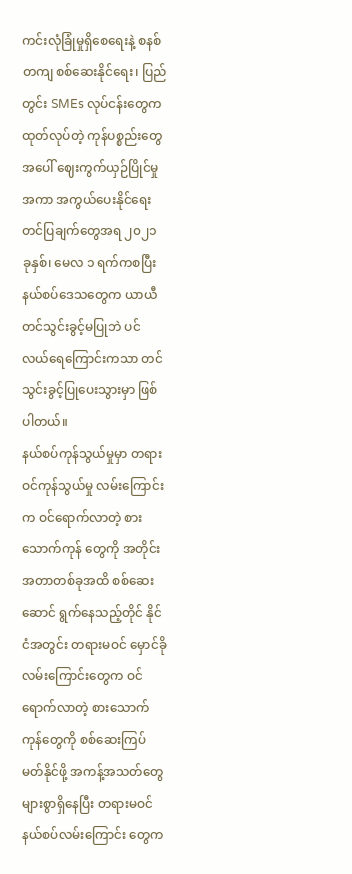ကင်းလုံခြုံမှုရှိစေရေးနဲ့ စနစ်တကျ စစ်ဆေးနိုင်ရေး၊ ပြည်တွင်း SMEs လုပ်ငန်းတွေက ထုတ်လုပ်တဲ့ ကုန်ပစ္စည်းတွေအပေါ် ဈေးကွက်ယှဉ်ပြိုင်မှု အကာ အကွယ်ပေးနိုင်ရေး တင်ပြချက်တွေအရ ၂၀၂၁ ခုနှစ်၊ မေလ ၁ ရက်ကစပြီး နယ်စပ်ဒေသတွေက ယာယီ တင်သွင်းခွင့်မပြုဘဲ ပင်လယ်ရေကြောင်းကသာ တင်သွင်းခွင့်ပြုပေးသွားမှာ ဖြစ်ပါတယ်။
နယ်စပ်ကုန်သွယ်မှုမှာ တရားဝင်ကုန်သွယ်မှု လမ်းကြောင်းက ဝင်ရောက်လာတဲ့ စားသောက်ကုန် တွေကို အတိုင်းအတာတစ်ခုအထိ စစ်ဆေးဆောင် ရွက်နေသည့်တိုင် နိုင်ငံအတွင်း တရားမဝင် မှောင်ခို လမ်းကြောင်းတွေက ဝင်ရောက်လာတဲ့ စားသောက် ကုန်တွေကို စစ်ဆေးကြပ်မတ်နိုင်ဖို့ အကန့်အသတ်တွေ များစွာရှိနေပြီး တရားမဝင်နယ်စပ်လမ်းကြောင်း တွေက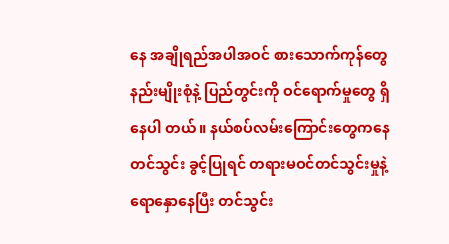နေ အချိုရည်အပါအဝင် စားသောက်ကုန်တွေ နည်းမျိုးစုံနဲ့ ပြည်တွင်းကို ဝင်ရောက်မှုတွေ ရှိနေပါ တယ်။ နယ်စပ်လမ်းကြောင်းတွေကနေ တင်သွင်း ခွင့်ပြုရင် တရားမဝင်တင်သွင်းမှုနဲ့ ရောနှောနေပြီး တင်သွင်း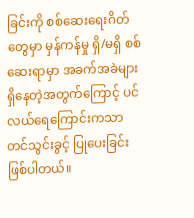ခြင်းကို စစ်ဆေးရေးဂိတ်တွေမှာ မှန်ကန်မှု ရှိ/မရှိ စစ်ဆေးရာမှာ အခက်အခဲများ ရှိနေတဲ့အတွက်ကြောင့် ပင်လယ်ရေကြောင်းကသာ တင်သွင်းခွင့် ပြုပေးခြင်း ဖြစ်ပါတယ်။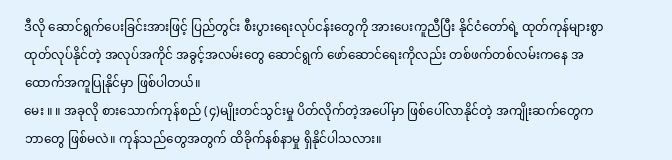ဒီလို ဆောင်ရွက်ပေးခြင်းအားဖြင့် ပြည်တွင်း စီးပွားရေးလုပ်ငန်းတွေကို အားပေးကူညီပြီး နိုင်ငံတော်ရဲ့ ထုတ်ကုန်များစွာ ထုတ်လုပ်နိုင်တဲ့ အလုပ်အကိုင် အခွင့်အလမ်းတွေ ဆောင်ရွက် ဖော်ဆောင်ရေးကိုလည်း တစ်ဖက်တစ်လမ်းကနေ အထောက်အကူပြုနိုင်မှာ ဖြစ်ပါတယ်။
မေး ။ ။ အခုလို စားသောက်ကုန်စည် (၄)မျိုးတင်သွင်းမှု ပိတ်လိုက်တဲ့အပေါ်မှာ ဖြစ်ပေါ်လာနိုင်တဲ့ အကျိုးဆက်တွေက ဘာတွေ ဖြစ်မလဲ။ ကုန်သည်တွေအတွက် ထိခိုက်နစ်နာမှု ရှိနိုင်ပါသလား။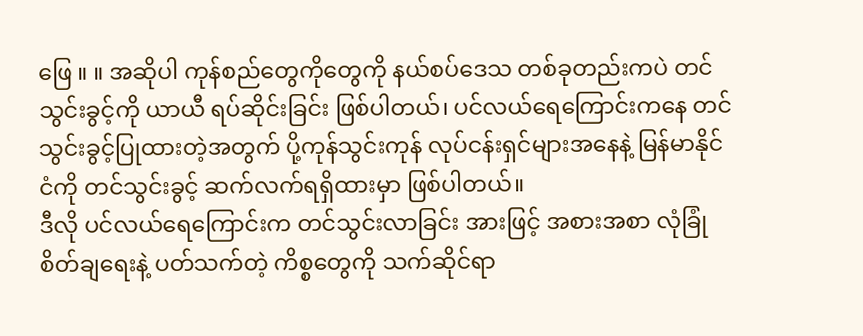ဖြေ ။ ။ အဆိုပါ ကုန်စည်တွေကိုတွေကို နယ်စပ်ဒေသ တစ်ခုတည်းကပဲ တင်သွင်းခွင့်ကို ယာယီ ရပ်ဆိုင်းခြင်း ဖြစ်ပါတယ်၊ ပင်လယ်ရေကြောင်းကနေ တင်သွင်းခွင့်ပြုထားတဲ့အတွက် ပို့ကုန်သွင်းကုန် လုပ်ငန်းရှင်များအနေနဲ့ မြန်မာနိုင်ငံကို တင်သွင်းခွင့် ဆက်လက်ရရှိထားမှာ ဖြစ်ပါတယ်။
ဒီလို ပင်လယ်ရေကြောင်းက တင်သွင်းလာခြင်း အားဖြင့် အစားအစာ လုံခြုံစိတ်ချရေးနဲ့ ပတ်သက်တဲ့ ကိစ္စတွေကို သက်ဆိုင်ရာ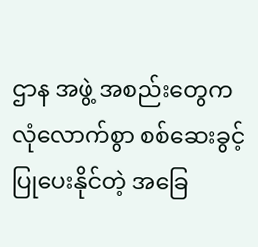ဌာန အဖွဲ့ အစည်းတွေက လုံလောက်စွာ စစ်ဆေးခွင့်ပြုပေးနိုင်တဲ့ အခြေ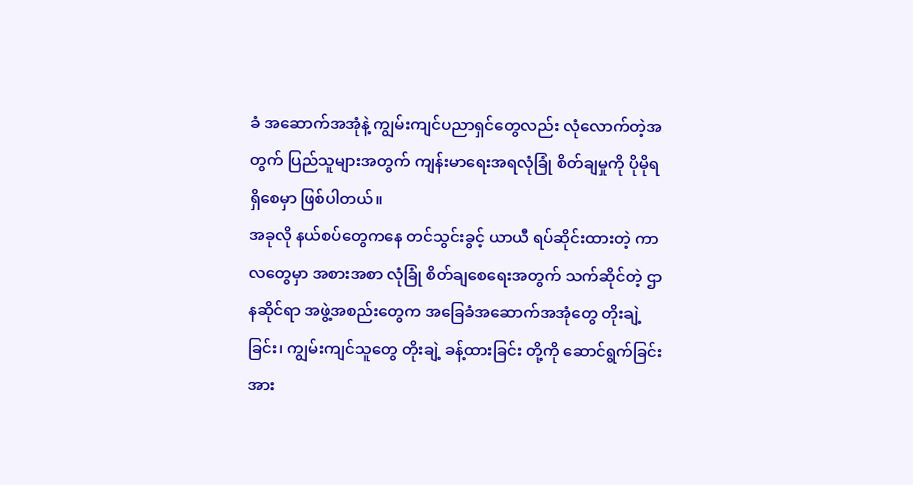ခံ အဆောက်အအုံနဲ့ ကျွမ်းကျင်ပညာရှင်တွေလည်း လုံလောက်တဲ့အတွက် ပြည်သူများအတွက် ကျန်းမာရေးအရလုံခြုံ စိတ်ချမှုကို ပိုမိုရရှိစေမှာ ဖြစ်ပါတယ်။
အခုလို နယ်စပ်တွေကနေ တင်သွင်းခွင့် ယာယီ ရပ်ဆိုင်းထားတဲ့ ကာလတွေမှာ အစားအစာ လုံခြုံ စိတ်ချစေရေးအတွက် သက်ဆိုင်တဲ့ ဌာနဆိုင်ရာ အဖွဲ့အစည်းတွေက အခြေခံအဆောက်အအုံတွေ တိုးချဲ့ခြင်း၊ ကျွမ်းကျင်သူတွေ တိုးချဲ့ ခန့်ထားခြင်း တို့ကို ဆောင်ရွက်ခြင်းအား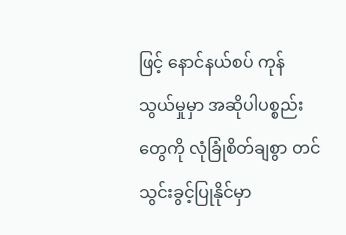ဖြင့် နောင်နယ်စပ် ကုန်သွယ်မှုမှာ အဆိုပါပစ္စည်းတွေကို လုံခြုံစိတ်ချစွာ တင်သွင်းခွင့်ပြုနိုင်မှာ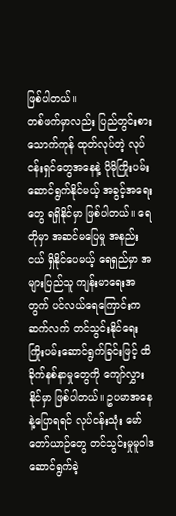ဖြစ်ပါတယ်။
တစ်ဖက်မှာလည်း ပြည်တွင်းစားသောက်ကုန် ထုတ်လုပ်တဲ့ လုပ်ငန်းရှင်တွေအနေနဲ့ ပိုမိုကြိုးပမ်း ဆောင်ရွက်နိုင်မယ့် အခွင့်အရေးတွေ ရရှိနိုင်မှာ ဖြစ်ပါတယ်။ ရေတိုမှာ အဆင်မပြေမှု အနည်းငယ် ရှိနိုင်ပေမယ့် ရေရှည်မှာ အများပြည်သူ ကျန်းမာရေးအတွက် ပင်လယ်ရေကြောင်းက ဆက်လက် တင်သွင်းနိုင်ရေး ကြိုးပမ်းဆောင်ရွက်ခြင်းဖြင့် ထိခိုက်နစ်နာမှုတွေကို ကျော်လွှားနိုင်မှာ ဖြစ်ပါတယ်။ ဥပမာအနေနဲ့ပြောရရင် လုပ်ငန်းသုံး မော်တော်ယာဉ်တွေ တင်သွင်းမှုမူဝါဒ ဆောင်ရွက်ခဲ့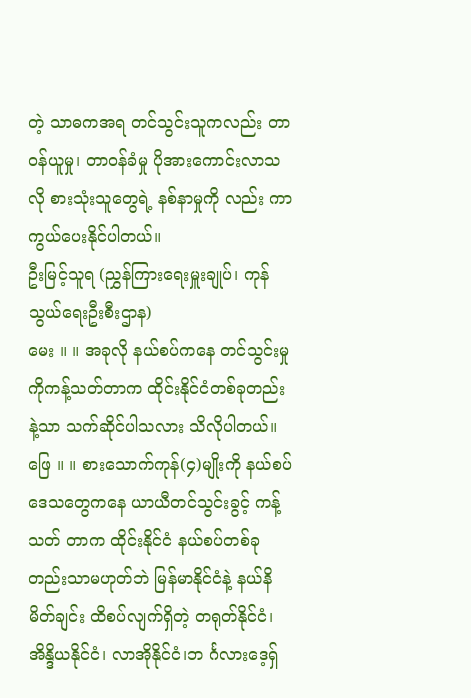တဲ့ သာဓကအရ တင်သွင်းသူကလည်း တာဝန်ယူမှု၊ တာဝန်ခံမှု ပိုအားကောင်းလာသလို စားသုံးသူတွေရဲ့ နစ်နာမှုကို လည်း ကာကွယ်ပေးနိုင်ပါတယ်။
ဦးမြင့်သူရ (ညွှန်ကြားရေးမှူးချုပ်၊ ကုန်သွယ်ရေးဦးစီးဌာန)
မေး ။ ။ အခုလို နယ်စပ်ကနေ တင်သွင်းမှုကိုကန့်သတ်တာက ထိုင်းနိုင်ငံတစ်ခုတည်း နဲ့သာ သက်ဆိုင်ပါသလား သိလိုပါတယ်။
ဖြေ ။ ။ စားသောက်ကုန်(၄)မျိုးကို နယ်စပ်ဒေသတွေကနေ ယာယီတင်သွင်းခွင့် ကန့်သတ် တာက ထိုင်းနိုင်ငံ နယ်စပ်တစ်ခုတည်းသာမဟုတ်ဘဲ မြန်မာနိုင်ငံနဲ့ နယ်နိမိတ်ချင်း ထိစပ်လျက်ရှိတဲ့ တရုတ်နိုင်ငံ၊ အိန္ဒိယနိုင်ငံ၊ လာအိုနိုင်ငံ၊ဘ င်္ဂလားဒေ့ရှ်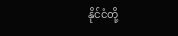နိုင်ငံတို့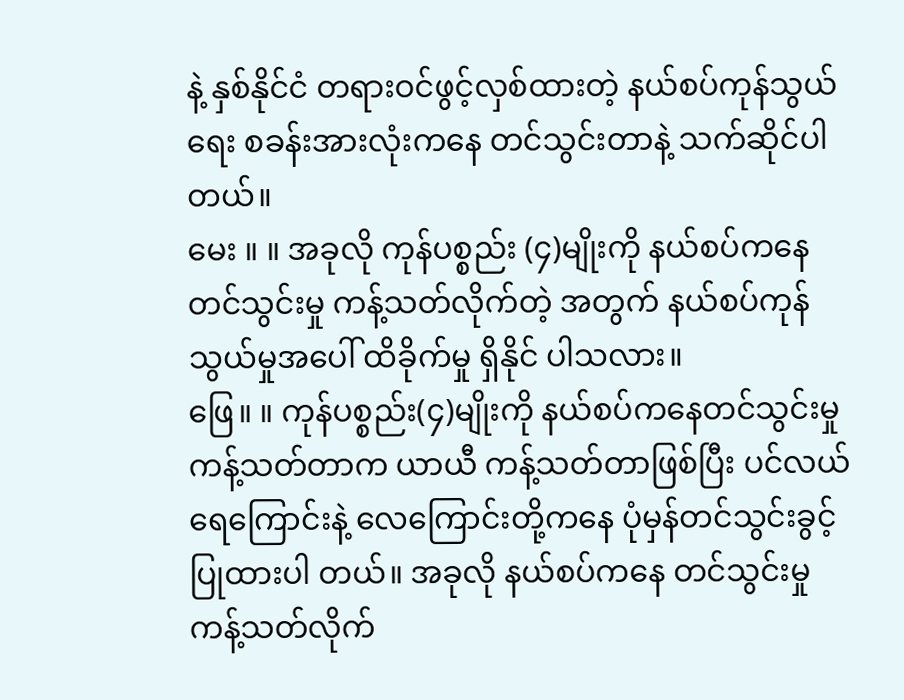နဲ့ နှစ်နိုင်ငံ တရားဝင်ဖွင့်လှစ်ထားတဲ့ နယ်စပ်ကုန်သွယ်ရေး စခန်းအားလုံးကနေ တင်သွင်းတာနဲ့ သက်ဆိုင်ပါတယ်။
မေး ။ ။ အခုလို ကုန်ပစ္စည်း (၄)မျိုးကို နယ်စပ်ကနေ တင်သွင်းမှု ကန့်သတ်လိုက်တဲ့ အတွက် နယ်စပ်ကုန်သွယ်မှုအပေါ် ထိခိုက်မှု ရှိနိုင် ပါသလား။
ဖြေ။ ။ ကုန်ပစ္စည်း(၄)မျိုးကို နယ်စပ်ကနေတင်သွင်းမှု ကန့်သတ်တာက ယာယီ ကန့်သတ်တာဖြစ်ပြီး ပင်လယ်ရေကြောင်းနဲ့ လေကြောင်းတို့ကနေ ပုံမှန်တင်သွင်းခွင့်ပြုထားပါ တယ်။ အခုလို နယ်စပ်ကနေ တင်သွင်းမှု ကန့်သတ်လိုက်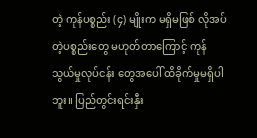တဲ့ ကုန်ပစ္စည်း (၄) မျိုးက မရှိမဖြစ် လိုအပ်တဲ့ပစ္စည်းတွေ မဟုတ်တာကြောင့် ကုန်သွယ်မှုလုပ်ငန်း တွေအပေါ် ထိခိုက်မှုမရှိပါဘူး။ ပြည်တွင်းရင်းနှီး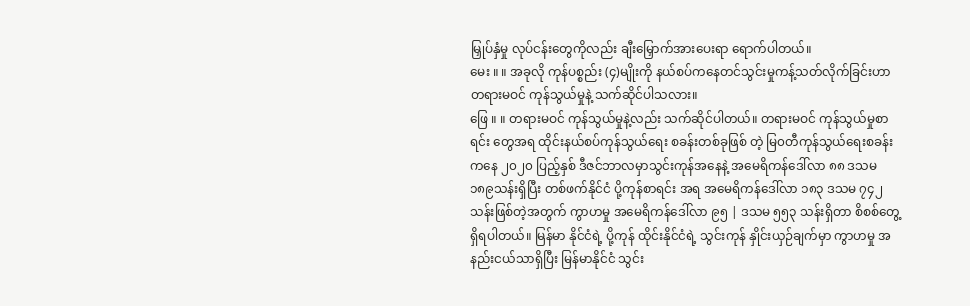မြှုပ်နှံမှု လုပ်ငန်းတွေကိုလည်း ချီးမြှောက်အားပေးရာ ရောက်ပါတယ်။
မေး ။ ။ အခုလို ကုန်ပစ္စည်း (၄)မျိုးကို နယ်စပ်ကနေတင်သွင်းမှုကန့်သတ်လိုက်ခြင်းဟာ တရားမဝင် ကုန်သွယ်မှုနဲ့ သက်ဆိုင်ပါသလား။
ဖြေ ။ ။ တရားမဝင် ကုန်သွယ်မှုနဲ့လည်း သက်ဆိုင်ပါတယ်။ တရားမဝင် ကုန်သွယ်မှုစာရင်း တွေအရ ထိုင်းနယ်စပ်ကုန်သွယ်ရေး စခန်းတစ်ခုဖြစ် တဲ့ မြ၀တီကုန်သွယ်ရေးစခန်းကနေ ၂၀၂၀ ပြည့်နှစ် ဒီဇင်ဘာလမှာသွင်းကုန်အနေနဲ့ အမေရိကန်ဒေါ်လာ ၈၈ ဒသမ ၁၈၉သန်းရှိပြီး တစ်ဖက်နိုင်ငံ ပို့ကုန်စာရင်း အရ အမေရိကန်ဒေါ်လာ ၁၈၃ ဒသမ ၇၄၂ သန်းဖြစ်တဲ့အတွက် ကွာဟမှု အမေရိကန်ဒေါ်လာ ၉၅ | ဒသမ ၅၅၃ သန်းရှိတာ စိစစ်တွေ့ရှိရပါတယ်။ မြန်မာ နိုင်ငံရဲ့ ပို့ကုန် ထိုင်းနိုင်ငံရဲ့ သွင်းကုန် နှိုင်းယှဉ်ချက်မှာ ကွာဟမှု အနည်းငယ်သာရှိပြီး မြန်မာနိုင်ငံ သွင်း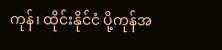ကုန်၊ ထိုင်းနိုင်ငံ ပို့ကုန်အ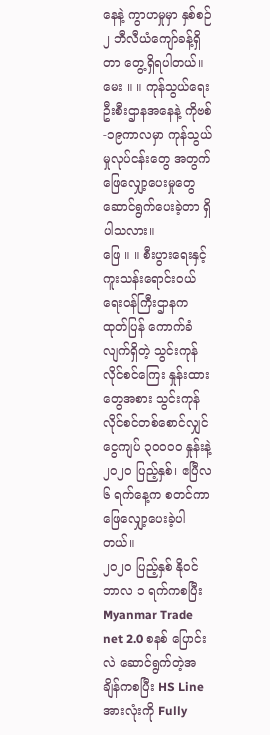နေနဲ့ ကွာဟမှုမှာ နှစ်စဉ် ၂ ဘီလီယံကျော်ခန့်ရှိတာ တွေ့ရှိရပါတယ်။
မေး ။ ။ ကုန်သွယ်ရေးဦးစီးဌာနအနေနဲ့ ကိုဗစ်-၁၉ကာလမှာ ကုန်သွယ်မှုလုပ်ငန်းတွေ အတွက် ဖြေလျှော့ပေးမှုတွေ ဆောင်ရွက်ပေးခဲ့တာ ရှိပါသလား။
ဖြေ ။ ။ စီးပွားရေးနှင့် ကူးသန်းရောင်းဝယ်ရေးဝန်ကြီးဌာနက ထုတ်ပြန် ကောက်ခံလျက်ရှိတဲ့ သွင်းကုန်လိုင်စင်ကြေး နှုန်းထားတွေအစား သွင်းကုန်လိုင်စင်တစ်စောင်လျှင် ငွေကျပ် ၃၀၀၀၀ နှုန်းနဲ့ ၂၀၂၀ ပြည့်နှစ်၊ ဧပြီလ ၆ ရက်နေ့က စတင်ကာ ဖြေလျှော့ပေးခဲ့ပါတယ်။
၂၀၂၀ ပြည့်နှစ် နိုဝင်ဘာလ ၁ ရက်ကစပြီး Myanmar Trade net 2.0 စနစ် ပြောင်းလဲ ဆောင်ရွက်တဲ့အချိန်ကစပြီး HS Line အားလုံးကို Fully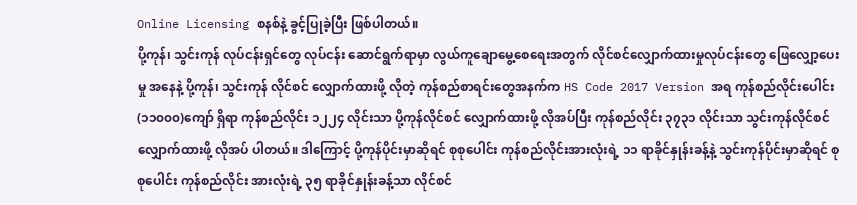Online Licensing စနစ်နဲ့ ခွင့်ပြုခဲ့ပြီး ဖြစ်ပါတယ်။
ပို့ကုန်၊ သွင်းကုန် လုပ်ငန်းရှင်တွေ လုပ်ငန်း ဆောင်ရွက်ရာမှာ လွယ်ကူချောမွေ့စေရေးအတွက် လိုင်စင်လျှောက်ထားမှုလုပ်ငန်းတွေ ဖြေလျှော့ပေးမှု အနေနဲ့ ပို့ကုန်၊ သွင်းကုန် လိုင်စင် လျှောက်ထားဖို့ လိုတဲ့ ကုန်စည်စာရင်းတွေအနက်က HS Code 2017 Version အရ ကုန်စည်လိုင်းပေါင်း (၁၁၀၀၀)ကျော် ရှိရာ ကုန်စည်လိုင်း ၁၂၂၄ လိုင်းသာ ပို့ကုန်လိုင်စင် လျှောက်ထားဖို့ လိုအပ်ပြီး ကုန်စည်လိုင်း ၃၇၃၁ လိုင်းသာ သွင်းကုန်လိုင်စင် လျှောက်ထားဖို့ လိုအပ် ပါတယ်။ ဒါကြောင့် ပို့ကုန်ပိုင်းမှာဆိုရင် စုစုပေါင်း ကုန်စည်လိုင်းအားလုံးရဲ့ ၁၁ ရာခိုင်နှုန်းခန့်နဲ့ သွင်းကုန်ပိုင်းမှာဆိုရင် စုစုပေါင်း ကုန်စည်လိုင်း အားလုံးရဲ့ ၃၅ ရာခိုင်နှုန်းခန့်သာ လိုင်စင်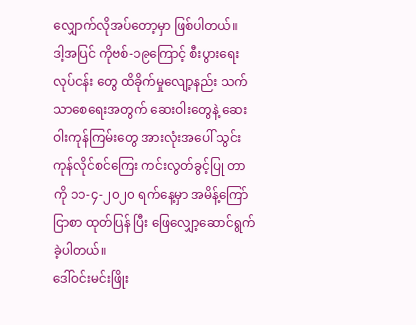လျှောက်လိုအပ်တော့မှာ ဖြစ်ပါတယ်။
ဒါ့အပြင် ကိုဗစ်-၁၉ကြောင့် စီးပွားရေးလုပ်ငန်း တွေ ထိခိုက်မှုလျော့နည်း သက်သာစေရေးအတွက် ဆေးဝါးတွေနဲ့ ဆေးဝါးကုန်ကြမ်းတွေ အားလုံးအပေါ် သွင်းကုန်လိုင်စင်ကြေး ကင်းလွတ်ခွင့်ပြု တာကို ၁၁-၄-၂၀၂၀ ရက်နေ့မှာ အမိန့်ကြော်ငြာစာ ထုတ်ပြန် ပြီး ဖြေလျှော့ဆောင်ရွက်ခဲ့ပါတယ်။
ဒေါ်ဝင်းမင်းဖြိုး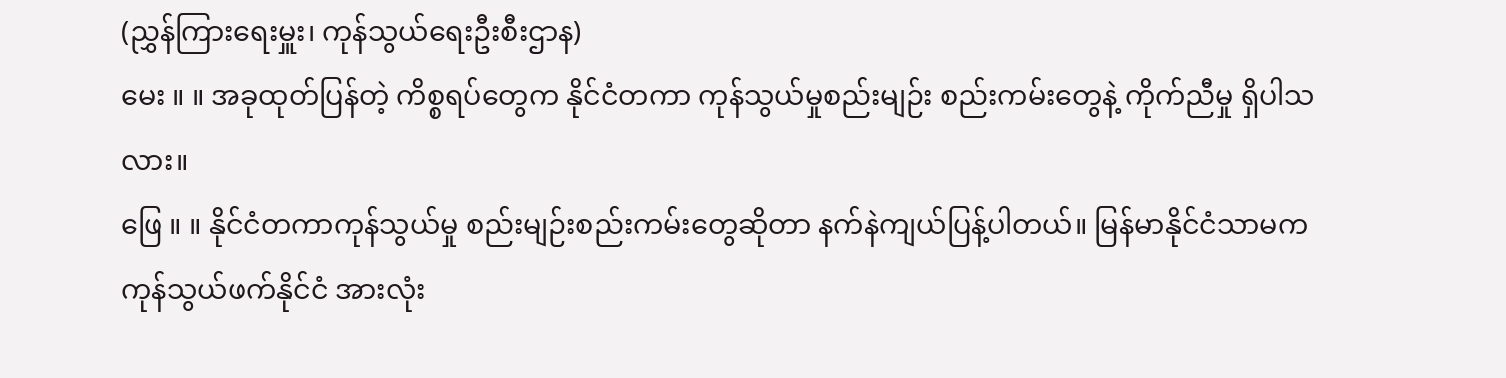(ညွှန်ကြားရေးမှူး၊ ကုန်သွယ်ရေးဦးစီးဌာန)
မေး ။ ။ အခုထုတ်ပြန်တဲ့ ကိစ္စရပ်တွေက နိုင်ငံတကာ ကုန်သွယ်မှုစည်းမျဉ်း စည်းကမ်းတွေနဲ့ ကိုက်ညီမှု ရှိပါသလား။
ဖြေ ။ ။ နိုင်ငံတကာကုန်သွယ်မှု စည်းမျဉ်းစည်းကမ်းတွေဆိုတာ နက်နဲကျယ်ပြန့်ပါတယ်။ မြန်မာနိုင်ငံသာမက ကုန်သွယ်ဖက်နိုင်ငံ အားလုံး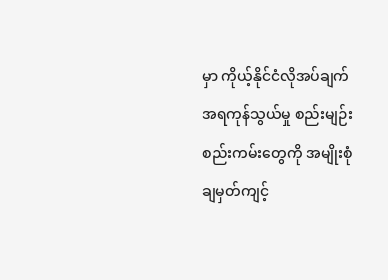မှာ ကိုယ့်နိုင်ငံလိုအပ်ချက်အရကုန်သွယ်မှု စည်းမျဉ်း စည်းကမ်းတွေကို အမျိုးစုံ ချမှတ်ကျင့်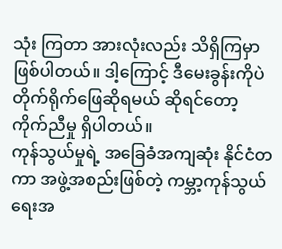သုံး ကြတာ အားလုံးလည်း သိရှိကြမှာ ဖြစ်ပါတယ်။ ဒါ့ကြောင့် ဒီမေးခွန်းကိုပဲ တိုက်ရိုက်ဖြေဆိုရမယ် ဆိုရင်တော့ ကိုက်ညီမှု ရှိပါတယ်။
ကုန်သွယ်မှုရဲ့ အခြေခံအကျဆုံး နိုင်ငံတကာ အဖွဲ့အစည်းဖြစ်တဲ့ ကမ္ဘာ့ကုန်သွယ်ရေးအ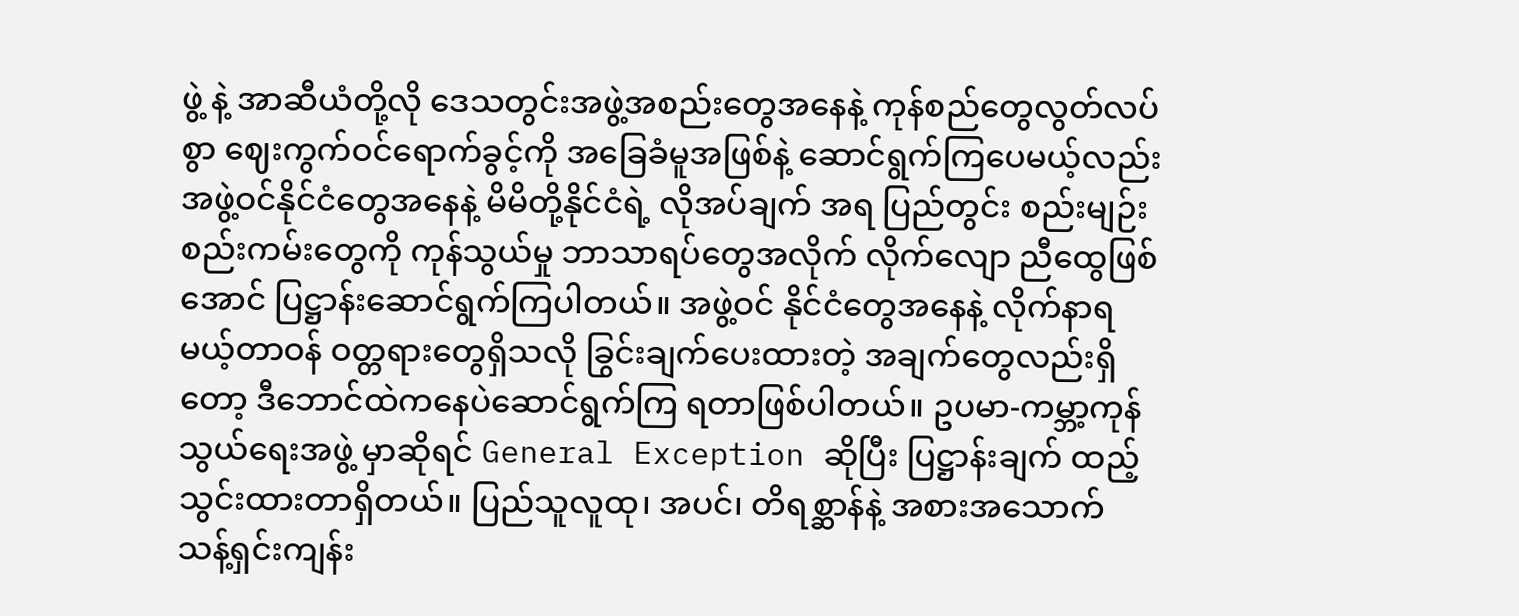ဖွဲ့ နဲ့ အာဆီယံတို့လို ဒေသတွင်းအဖွဲ့အစည်းတွေအနေနဲ့ ကုန်စည်တွေလွတ်လပ်စွာ ဈေးကွက်ဝင်ရောက်ခွင့်ကို အခြေခံမူအဖြစ်နဲ့ ဆောင်ရွက်ကြပေမယ့်လည်း အဖွဲ့ဝင်နိုင်ငံတွေအနေနဲ့ မိမိတို့နိုင်ငံရဲ့ လိုအပ်ချက် အရ ပြည်တွင်း စည်းမျဉ်း စည်းကမ်းတွေကို ကုန်သွယ်မှု ဘာသာရပ်တွေအလိုက် လိုက်လျော ညီထွေဖြစ်အောင် ပြဋ္ဌာန်းဆောင်ရွက်ကြပါတယ်။ အဖွဲ့ဝင် နိုင်ငံတွေအနေနဲ့ လိုက်နာရမယ့်တာဝန် ဝတ္တရားတွေရှိသလို ခြွင်းချက်ပေးထားတဲ့ အချက်တွေလည်းရှိတော့ ဒီဘောင်ထဲကနေပဲဆောင်ရွက်ကြ ရတာဖြစ်ပါတယ်။ ဥပမာ-ကမ္ဘာ့ကုန်သွယ်ရေးအဖွဲ့ မှာဆိုရင် General Exception ဆိုပြီး ပြဋ္ဌာန်းချက် ထည့်သွင်းထားတာရှိတယ်။ ပြည်သူလူထု၊ အပင်၊ တိရစ္ဆာန်နဲ့ အစားအသောက် သန့်ရှင်းကျန်း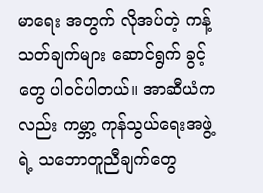မာရေး အတွက် လိုအပ်တဲ့ ကန့်သတ်ချက်များ ဆောင်ရွက် ခွင့်တွေ ပါဝင်ပါတယ်။ အာဆီယံကလည်း ကမ္ဘာ့ ကုန်သွယ်ရေးအဖွဲ့ရဲ့ သဘောတူညီချက်တွေ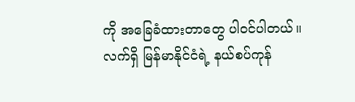ကို အခြေခံထားတာတွေ ပါဝင်ပါတယ်။
လက်ရှိ မြန်မာနိုင်ငံရဲ့ နယ်စပ်ကုန်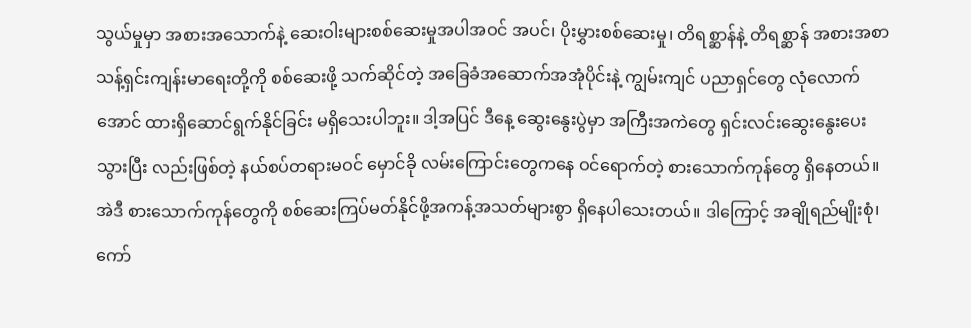သွယ်မှုမှာ အစားအသောက်နဲ့ ဆေးဝါးများစစ်ဆေးမှုအပါအဝင် အပင်၊ ပိုးမွှားစစ်ဆေးမှု၊ တိရစ္ဆာန်နဲ့ တိရစ္ဆာန် အစားအစာ သန့်ရှင်းကျန်းမာရေးတို့ကို စစ်ဆေးဖို့ သက်ဆိုင်တဲ့ အခြေခံအဆောက်အအုံပိုင်းနဲ့ ကျွမ်းကျင် ပညာရှင်တွေ လုံလောက်အောင် ထားရှိဆောင်ရွက်နိုင်ခြင်း မရှိသေးပါဘူး။ ဒါ့အပြင် ဒီနေ့ ဆွေးနွေးပွဲမှာ အကြီးအကဲတွေ ရှင်းလင်းဆွေးနွေးပေးသွားပြီး လည်းဖြစ်တဲ့ နယ်စပ်တရားမဝင် မှောင်ခို လမ်းကြောင်းတွေကနေ ဝင်ရောက်တဲ့ စားသောက်ကုန်တွေ ရှိနေတယ်။ အဲဒီ စားသောက်ကုန်တွေကို စစ်ဆေးကြပ်မတ်နိုင်ဖို့အကန့်အသတ်များစွာ ရှိနေပါသေးတယ်။ ဒါကြောင့် အချိုရည်မျိုးစုံ၊ ကော်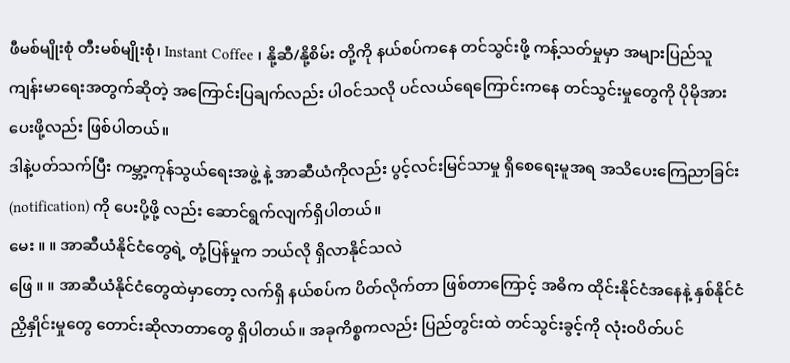ဖီမစ်မျိုးစုံ တီးမစ်မျိုးစုံ၊ Instant Coffee ၊ နို့ဆီ/နို့စိမ်း တို့ကို နယ်စပ်ကနေ တင်သွင်းဖို့ ကန့်သတ်မှုမှာ အများပြည်သူကျန်းမာရေးအတွက်ဆိုတဲ့ အကြောင်းပြချက်လည်း ပါဝင်သလို ပင်လယ်ရေကြောင်းကနေ တင်သွင်းမှုတွေကို ပိုမိုအားပေးဖို့လည်း ဖြစ်ပါတယ်။
ဒါနဲ့ပတ်သက်ပြီး ကမ္ဘာ့ကုန်သွယ်ရေးအဖွဲ့ နဲ့ အာဆီယံကိုလည်း ပွင့်လင်းမြင်သာမှု ရှိစေရေးမူအရ အသိပေးကြေညာခြင်း (notification) ကို ပေးပို့ဖို့ လည်း ဆောင်ရွက်လျက်ရှိပါတယ်။
မေး ။ ။ အာဆီယံနိုင်ငံတွေရဲ့ တုံ့ပြန်မှုက ဘယ်လို ရှိလာနိုင်သလဲ
ဖြေ ။ ။ အာဆီယံနိုင်ငံတွေထဲမှာတော့ လက်ရှိ နယ်စပ်က ပိတ်လိုက်တာ ဖြစ်တာကြောင့် အဓိက ထိုင်းနိုင်ငံအနေနဲ့ နှစ်နိုင်ငံညှိနှိုင်းမှုတွေ တောင်းဆိုလာတာတွေ ရှိပါတယ်။ အခုကိစ္စကလည်း ပြည်တွင်းထဲ တင်သွင်းခွင့်ကို လုံးဝပိတ်ပင်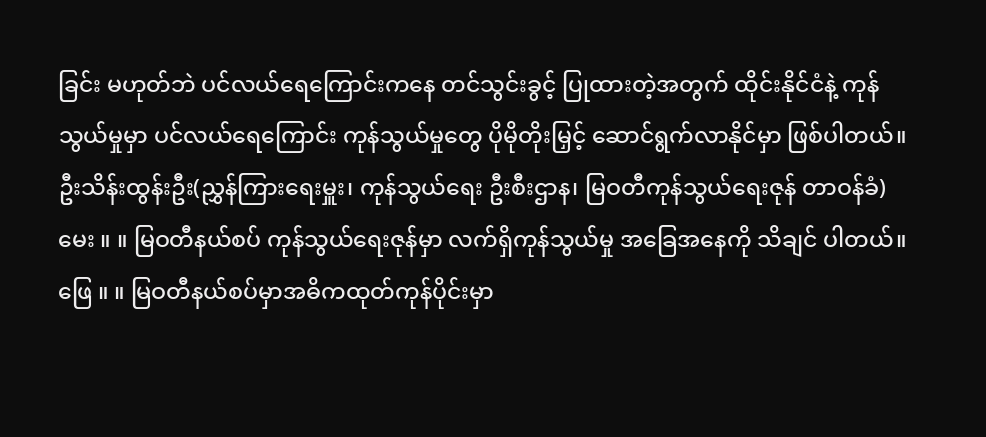ခြင်း မဟုတ်ဘဲ ပင်လယ်ရေကြောင်းကနေ တင်သွင်းခွင့် ပြုထားတဲ့အတွက် ထိုင်းနိုင်ငံနဲ့ ကုန်သွယ်မှုမှာ ပင်လယ်ရေကြောင်း ကုန်သွယ်မှုတွေ ပိုမိုတိုးမြှင့် ဆောင်ရွက်လာနိုင်မှာ ဖြစ်ပါတယ်။
ဦးသိန်းထွန်းဦး(ညွှန်ကြားရေးမှူး၊ ကုန်သွယ်ရေး ဦးစီးဌာန၊ မြဝတီကုန်သွယ်ရေးဇုန် တာဝန်ခံ)
မေး ။ ။ မြဝတီနယ်စပ် ကုန်သွယ်ရေးဇုန်မှာ လက်ရှိကုန်သွယ်မှု အခြေအနေကို သိချင် ပါတယ်။
ဖြေ ။ ။ မြဝတီနယ်စပ်မှာအဓိကထုတ်ကုန်ပိုင်းမှာ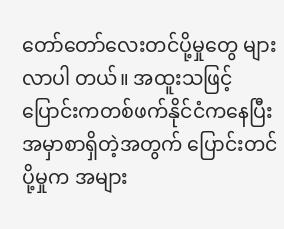တော်တော်လေးတင်ပို့မှုတွေ များလာပါ တယ်။ အထူးသဖြင့်ပြောင်းကတစ်ဖက်နိုင်ငံကနေပြီး အမှာစာရှိတဲ့အတွက် ပြောင်းတင်ပို့မှုက အများ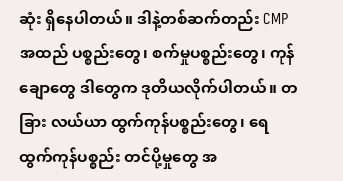ဆုံး ရှိနေပါတယ်။ ဒါနဲ့တစ်ဆက်တည်း CMP အထည် ပစ္စည်းတွေ၊ စက်မှုပစ္စည်းတွေ၊ ကုန်ချောတွေ ဒါတွေက ဒုတိယလိုက်ပါတယ်။ တခြား လယ်ယာ ထွက်ကုန်ပစ္စည်းတွေ၊ ရေထွက်ကုန်ပစ္စည်း တင်ပို့မှုတွေ အ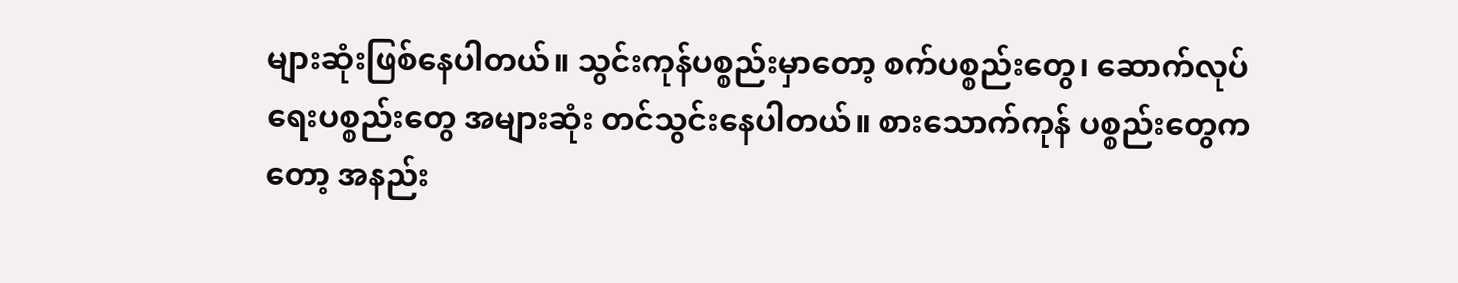များဆုံးဖြစ်နေပါတယ်။ သွင်းကုန်ပစ္စည်းမှာတော့ စက်ပစ္စည်းတွေ၊ ဆောက်လုပ်ရေးပစ္စည်းတွေ အများဆုံး တင်သွင်းနေပါတယ်။ စားသောက်ကုန် ပစ္စည်းတွေကတော့ အနည်း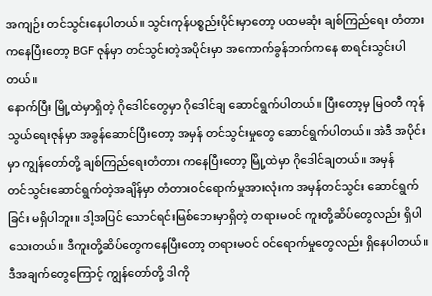အကျဉ်း တင်သွင်းနေပါတယ်။ သွင်းကုန်ပစ္စည်းပိုင်းမှာတော့ ပထမဆုံး ချစ်ကြည်ရေး တံတားကနေပြီးတော့ BGF ဇုန်မှာ တင်သွင်းတဲ့အပိုင်းမှာ အကောက်ခွန်ဘက်ကနေ စာရင်းသွင်းပါတယ်။
နောက်ပြီး မြို့ထဲမှာရှိတဲ့ ဂိုဒေါင်တွေမှာ ဂိုဒေါင်ချ ဆောင်ရွက်ပါတယ်။ ပြီးတော့မှ မြဝတီ ကုန်သွယ်ရေးဇုန်မှာ အခွန်ဆောင်ပြီးတော့ အမှန် တင်သွင်းမှုတွေ ဆောင်ရွက်ပါတယ်။ အဲဒီ အပိုင်းမှာ ကျွန်တော်တို့ ချစ်ကြည်ရေးတံတား ကနေပြီးတော့ မြို့ထဲမှာ ဂိုဒေါင်ချတယ်။ အမှန်
တင်သွင်းဆောင်ရွက်တဲ့အချိန်မှာ တံတားဝင်ရောက်မှုအားလုံးက အမှန်တင်သွင်း ဆောင်ရွက် ခြင်း မရှိပါဘူး။ ဒါ့အပြင် သောင်ရင်းမြစ်ဘေးမှာရှိတဲ့ တရားမဝင် ကူးတို့ဆိပ်တွေလည်း ရှိပါသေးတယ်။ ဒီကူးတို့ဆိပ်တွေကနေပြီးတော့ တရားမဝင် ဝင်ရောက်မှုတွေလည်း ရှိနေပါတယ်။
ဒီအချက်တွေကြောင့် ကျွန်တော်တို့ ဒါကို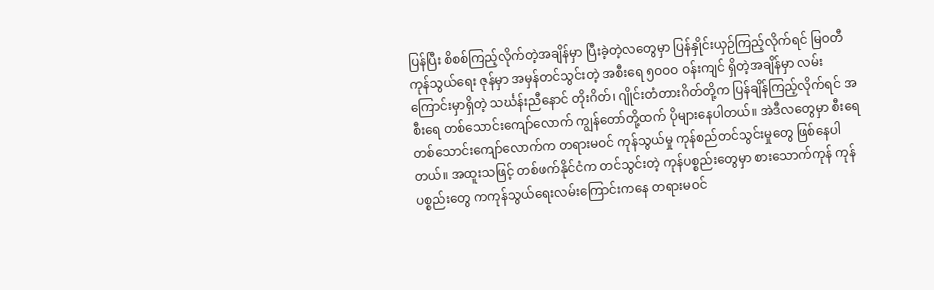ပြန်ပြီး စိစစ်ကြည့်လိုက်တဲ့အချိန်မှာ ပြီးခဲ့တဲ့လတွေမှာ ပြန်နှိုင်းယှဉ်ကြည့်လိုက်ရင် မြဝတီကုန်သွယ်ရေး ဇုန်မှာ အမှန်တင်သွင်းတဲ့ အစီးရေ ၅ဝဝဝ ဝန်းကျင် ရှိတဲ့အချိန်မှာ လမ်းကြောင်းမှာရှိတဲ့ သင်္ဃန်းညီနောင် တိုးဂိတ်၊ ဂျိုင်းတံတားဂိတ်တို့က ပြန်ချိန်ကြည့်လိုက်ရင် အစီးရေ တစ်သောင်းကျော်လောက် ကျွန်တော်တို့ထက် ပိုများနေပါတယ်။ အဲဒီလတွေမှာ စီးရေ တစ်သောင်းကျော်လောက်က တရားမဝင် ကုန်သွယ်မှု ကုန်စည်တင်သွင်းမှုတွေ ဖြစ်နေပါတယ်။ အထူးသဖြင့် တစ်ဖက်နိုင်ငံက တင်သွင်းတဲ့ ကုန်ပစ္စည်းတွေမှာ စားသောက်ကုန် ကုန်ပစ္စည်းတွေ ကကုန်သွယ်ရေးလမ်းကြောင်းကနေ တရားမဝင်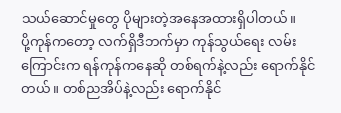သယ်ဆောင်မှုတွေ ပိုများတဲ့အနေအထားရှိပါတယ်။
ပို့ကုန်ကတော့ လက်ရှိဒီဘက်မှာ ကုန်သွယ်ရေး လမ်းကြောင်းက ရန်ကုန်ကနေဆို တစ်ရက်နဲ့လည်း ရောက်နိုင်တယ်။ တစ်ညအိပ်နဲ့လည်း ရောက်နိုင်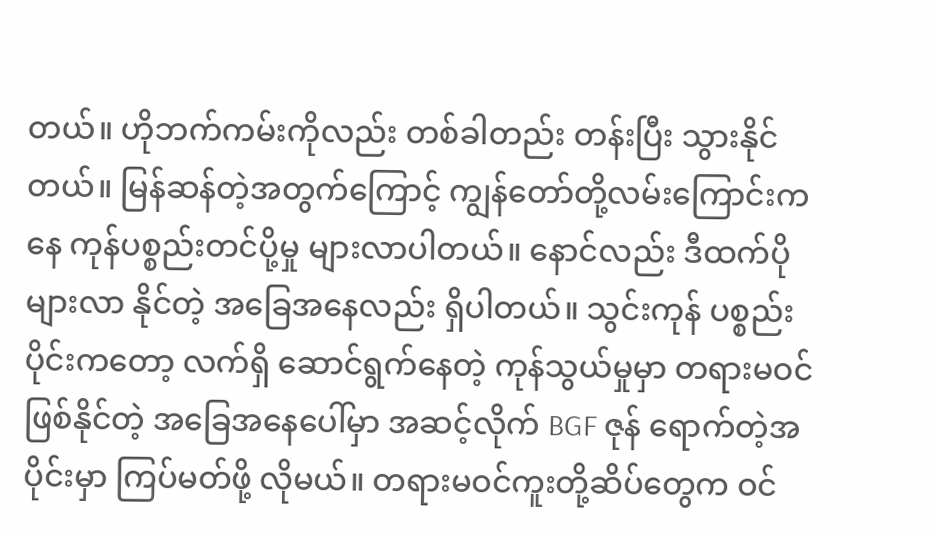တယ်။ ဟိုဘက်ကမ်းကိုလည်း တစ်ခါတည်း တန်းပြီး သွားနိုင်တယ်။ မြန်ဆန်တဲ့အတွက်ကြောင့် ကျွန်တော်တို့လမ်းကြောင်းကနေ ကုန်ပစ္စည်းတင်ပို့မှု များလာပါတယ်။ နောင်လည်း ဒီထက်ပိုများလာ နိုင်တဲ့ အခြေအနေလည်း ရှိပါတယ်။ သွင်းကုန် ပစ္စည်းပိုင်းကတော့ လက်ရှိ ဆောင်ရွက်နေတဲ့ ကုန်သွယ်မှုမှာ တရားမဝင်ဖြစ်နိုင်တဲ့ အခြေအနေပေါ်မှာ အဆင့်လိုက် BGF ဇုန် ရောက်တဲ့အပိုင်းမှာ ကြပ်မတ်ဖို့ လိုမယ်။ တရားမဝင်ကူးတို့ဆိပ်တွေက ဝင်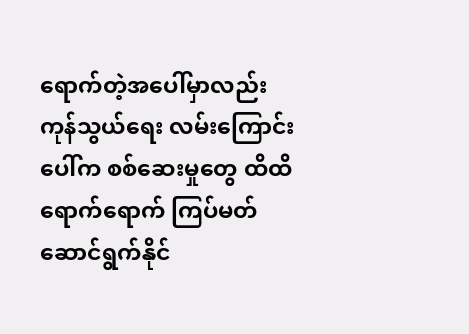ရောက်တဲ့အပေါ်မှာလည်း ကုန်သွယ်ရေး လမ်းကြောင်းပေါ်က စစ်ဆေးမှုတွေ ထိထိရောက်ရောက် ကြပ်မတ်ဆောင်ရွက်နိုင်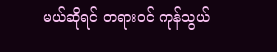မယ်ဆိုရင် တရားဝင် ကုန်သွယ်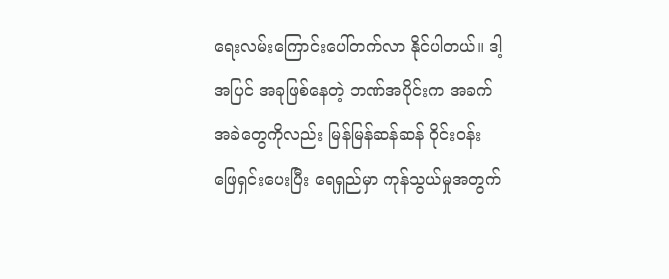ရေးလမ်းကြောင်းပေါ်တက်လာ နိုင်ပါတယ်။ ဒါ့အပြင် အခုဖြစ်နေတဲ့ ဘဏ်အပိုင်းက အခက်အခဲတွေကိုလည်း မြန်မြန်ဆန်ဆန် ဝိုင်းဝန်း ဖြေရှင်းပေးပြီး ရေရှည်မှာ ကုန်သွယ်မှုအတွက်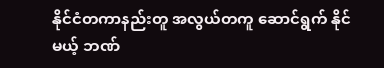နိုင်ငံတကာနည်းတူ အလွယ်တကူ ဆောင်ရွက် နိုင်မယ့် ဘဏ်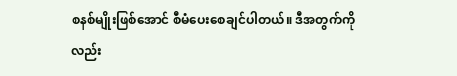စနစ်မျိုးဖြစ်အောင် စီမံပေးစေချင်ပါတယ်။ ဒီအတွက်ကိုလည်း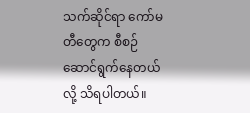သက်ဆိုင်ရာ ကော်မတီတွေက စီစဉ်ဆောင်ရွက်နေတယ်လို့ သိရပါတယ်။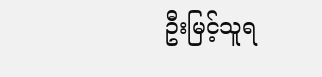ဦးမြင့်သူရ